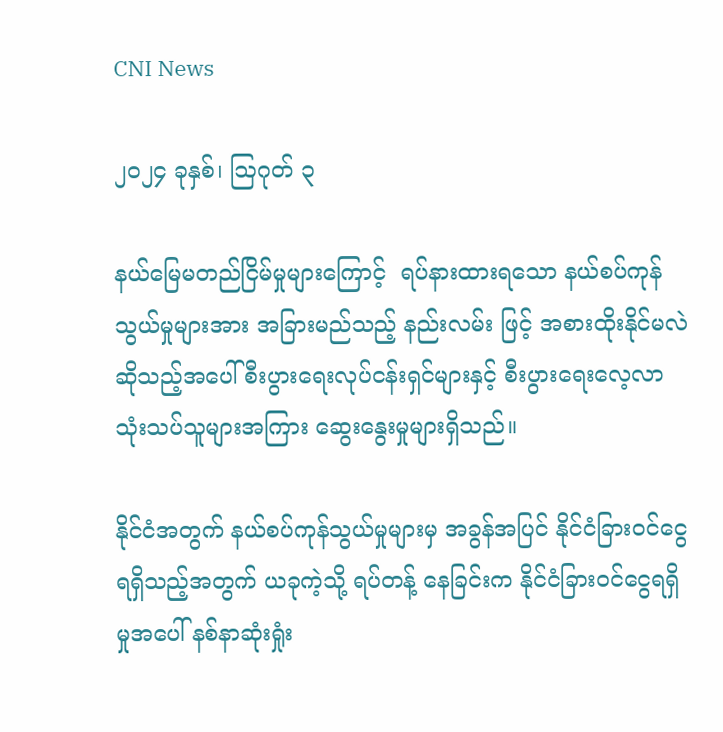CNI News

၂၀၂၄ ခုနှစ်၊ ဩဂုတ် ၃

နယ်မြေမတည်ငြိမ်မှုများကြောင့်  ရပ်နားထားရသော နယ်စပ်ကုန်သွယ်မှုများအား အခြားမည်သည့် နည်းလမ်း ဖြင့် အစားထိုးနိုင်မလဲဆိုသည့်အပေါ် စီးပွားရေးလုပ်ငန်းရှင်များနှင့် စီးပွားရေးလေ့လာသုံးသပ်သူများအကြား ဆွေးနွေးမှုများရှိသည်။

နိုင်ငံအတွက် နယ်စပ်ကုန်သွယ်မှုများမှ အခွန်အပြင် နိုင်ငံခြားဝင်ငွေ ရရှိသည့်အတွက် ယခုကဲ့သို့ ရပ်တန့် နေခြင်းက နိုင်ငံခြားဝင်ငွေရရှိမှုအပေါ် နစ်နာဆုံးရှုံး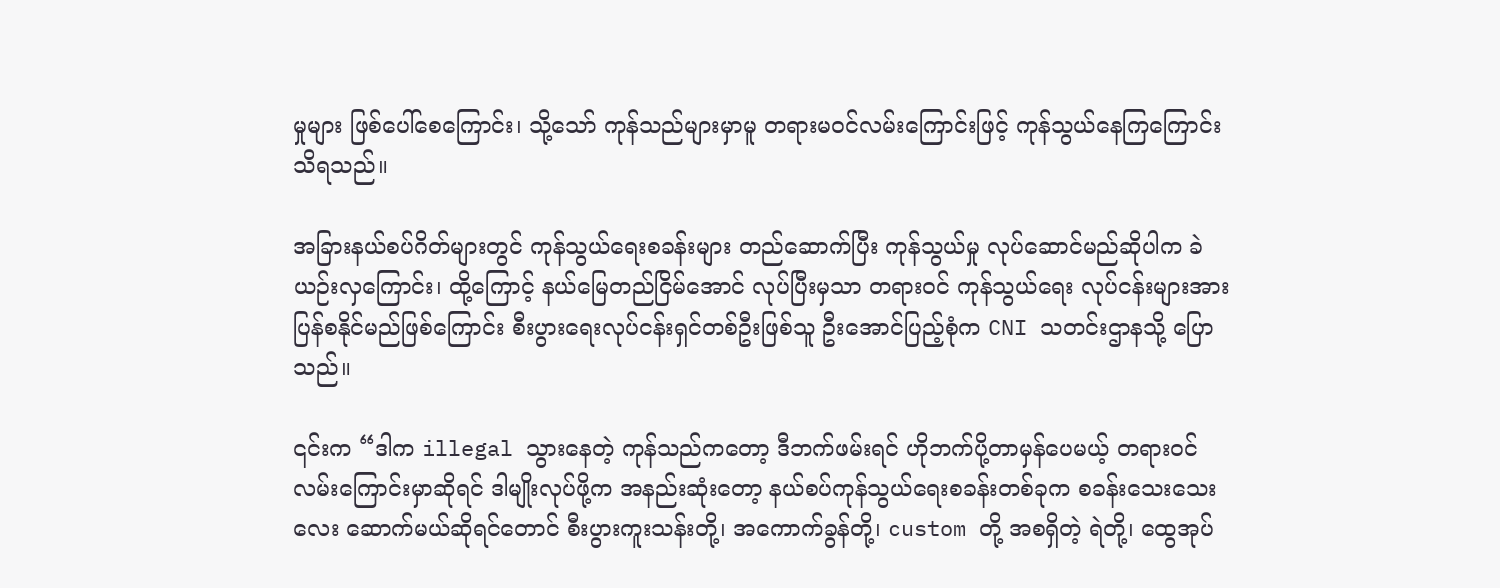မှုများ ဖြစ်ပေါ်စေကြောင်း၊ သို့သော် ကုန်သည်များမှာမူ တရားမဝင်လမ်းကြောင်းဖြင့် ကုန်သွယ်နေကြကြောင်း သိရသည်။

အခြားနယ်စပ်ဂိတ်များတွင် ကုန်သွယ်ရေးစခန်းများ တည်ဆောက်ပြီး ကုန်သွယ်မှု လုပ်ဆောင်မည်ဆိုပါက ခဲယဉ်းလှကြောင်း၊ ထို့ကြောင့် နယ်မြေတည်ငြိမ်အောင် လုပ်ပြီးမှသာ တရားဝင် ကုန်သွယ်ရေး လုပ်ငန်းများအား ပြန်စနိုင်မည်ဖြစ်ကြောင်း စီးပွားရေးလုပ်ငန်းရှင်တစ်ဦးဖြစ်သူ ဦးအောင်ပြည့်စုံက CNI သတင်းဌာနသို့ ပြောသည်။

၎င်းက “ဒါက illegal သွားနေတဲ့ ကုန်သည်ကတော့ ဒီဘက်ဖမ်းရင် ဟိုဘက်ပို့တာမှန်ပေမယ့် တရားဝင် လမ်းကြောင်းမှာဆိုရင် ဒါမျိုးလုပ်ဖို့က အနည်းဆုံးတော့ နယ်စပ်ကုန်သွယ်ရေးစခန်းတစ်ခုက စခန်းသေးသေးလေး ‌ဆောက်မယ်ဆိုရင်တောင် စီးပွားကူးသန်းတို့၊ အကောက်ခွန်တို့၊ custom တို့ အစရှိတဲ့ ရဲတို့၊ ထွေအုပ်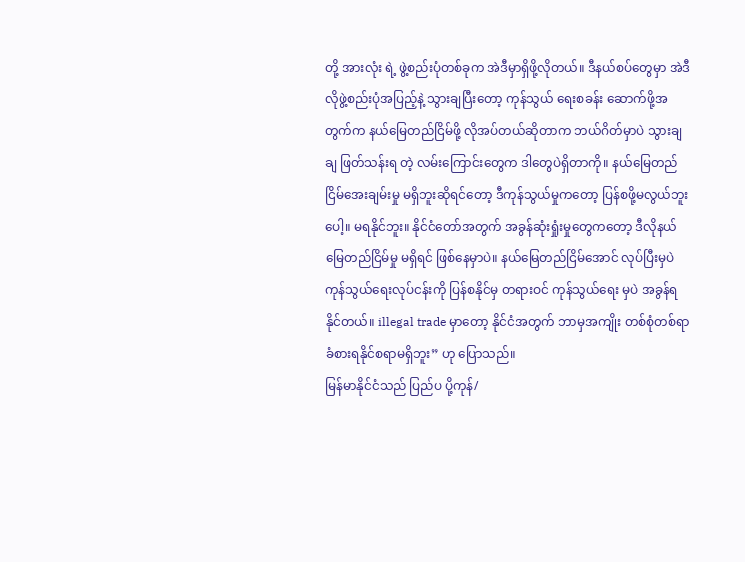တို့ အားလုံး ရဲ့ ဖွဲ့စည်းပုံတစ်ခုက အဲဒီမှာရှိဖို့လိုတယ်။ ဒီနယ်စပ်တွေမှာ အဲဒီလိုဖွဲ့စည်းပုံအပြည့်နဲ့ သွားချပြီးတော့ ကုန်သွယ် ရေးစခန်း ဆောက်ဖို့အတွက်က နယ်မြေတည်ငြိမ်ဖို့ လိုအပ်တယ်ဆိုတာက ဘယ်ဂိတ်မှာပဲ သွားချချ ဖြတ်သန်းရ တဲ့ လမ်းကြောင်းတွေက ဒါတွေပဲရှိတာကို။ နယ်မြေတည်ငြိမ်အေးချမ်းမှု မရှိဘူးဆိုရင်တော့ ဒီကုန်သွယ်မှုကတော့ ပြန်စဖို့မလွယ်ဘူးပေါ့။ မရနိုင်ဘူး။ နိုင်ငံတော်အတွက် အခွန်ဆုံးရှုံးမှုတွေကတော့ ဒီလိုနယ်မြေတည်ငြိမ်မှု မရှိရင် ဖြစ်နေမှာပဲ။ နယ်မြေတည်ငြိမ်အောင် လုပ်ပြီးမှပဲ ကုန်သွယ်ရေးလုပ်ငန်းကို ပြန်စနိုင်မှ တရားဝင် ကုန်သွယ်ရေး မှပဲ အခွန်ရနိုင်တယ်။ illegal trade မှာတော့ နိုင်ငံအတွက် ဘာမှအကျိုး တစ်စုံတစ်ရာ ခံစားရနိုင်စရာမရှိဘူး” ဟု ပြောသည်။
မြန်မာနိုင်ငံသည် ပြည်ပ ပို့ကုန်/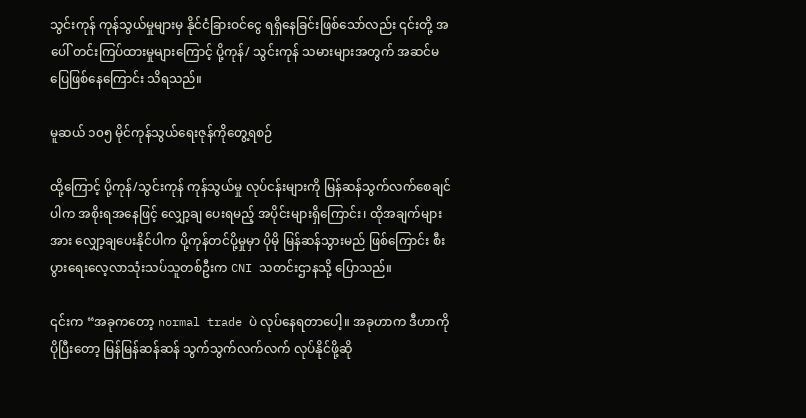သွင်းကုန် ကုန်သွယ်မှုများမှ နိုင်ငံခြားဝင်ငွေ ရရှိနေခြင်းဖြစ်သော်လည်း ၎င်းတို့ အပေါ် တင်းကြပ်ထားမှုများကြောင့် ပို့ကုန်/ သွင်းကုန် သမားများအတွက် အဆင်မပြေဖြစ်နေကြောင်း သိရသည်။

မူဆယ် ၁၀၅ မိုင်ကုန်သွယ်ရေးဇုန်ကိုတွေ့ရစဉ်

ထို့ကြောင့် ပို့ကုန်/သွင်းကုန် ကုန်သွယ်မှု လုပ်ငန်းများကို မြန်ဆန်သွက်လက်စေချင်ပါက အစိုးရအနေဖြင့် လျှော့ချ ပေးရမည့် အပိုင်းများရှိကြောင်း၊ ထိုအချက်များအား လျှော့ချပေးနိုင်ပါက ပို့ကုန်တင်ပို့မှုမှာ ပိုမို မြန်ဆန်သွားမည် ဖြစ်ကြောင်း စီးပွားရေးလေ့လာသုံးသပ်သူတစ်ဦးက CNI သတင်းဌာနသို့ ပြောသည်။

၎င်းက “အခုကတော့ normal trade ပဲ လုပ်နေရတာပေါ့။ အခုဟာက ဒီဟာကိုပိုပြီးတော့ မြန်မြန်ဆန်ဆန် သွက်သွက်လက်လက် လုပ်နိုင်ဖို့ဆို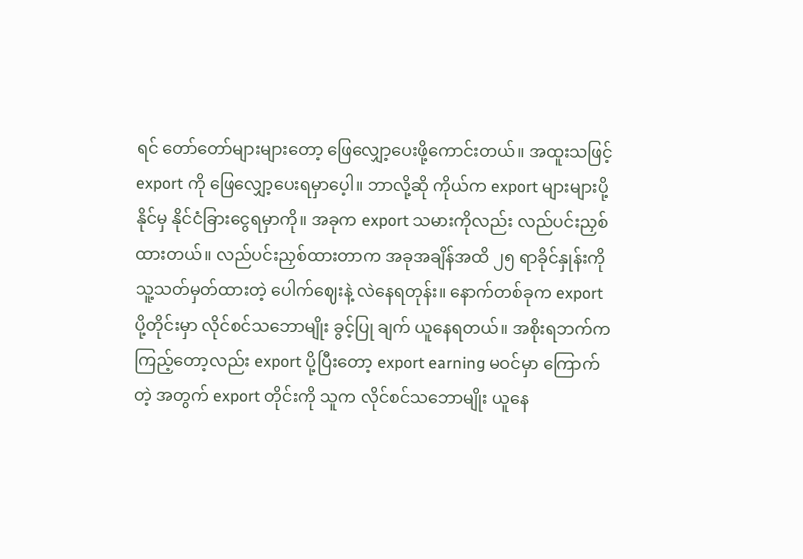ရင် တော်တော်များများတော့ ဖြေလျှော့ပေးဖို့ကောင်းတယ်။ အထူးသဖြင့် export ကို ဖြေလျှော့ပေးရမှာပေ့ါ။ ဘာလို့ဆို ကိုယ်က export များများပို့နိုင်မှ နိုင်ငံခြားငွေရမှာကို။ အခုက export သမားကိုလည်း လည်ပင်းညှစ်ထားတယ်။ လည်ပင်းညှစ်ထားတာက အခုအချိန်အထိ ၂၅ ရာခိုင်နှုန်းကို သူ့သတ်မှတ်ထားတဲ့ ပေါက်ဈေးနဲ့ လဲနေရတုန်း။ နောက်တစ်ခုက export ပို့တိုင်းမှာ လိုင်စင်သဘောမျိုး ခွင့်ပြု ချက် ယူနေရတယ်။ အစိုးရဘက်က ကြည့်တော့လည်း export ပို့ပြီးတော့ export earning မဝင်မှာ ကြောက်တဲ့ အတွက် export တိုင်းကို သူက လိုင်စင်သဘောမျိုး ယူနေ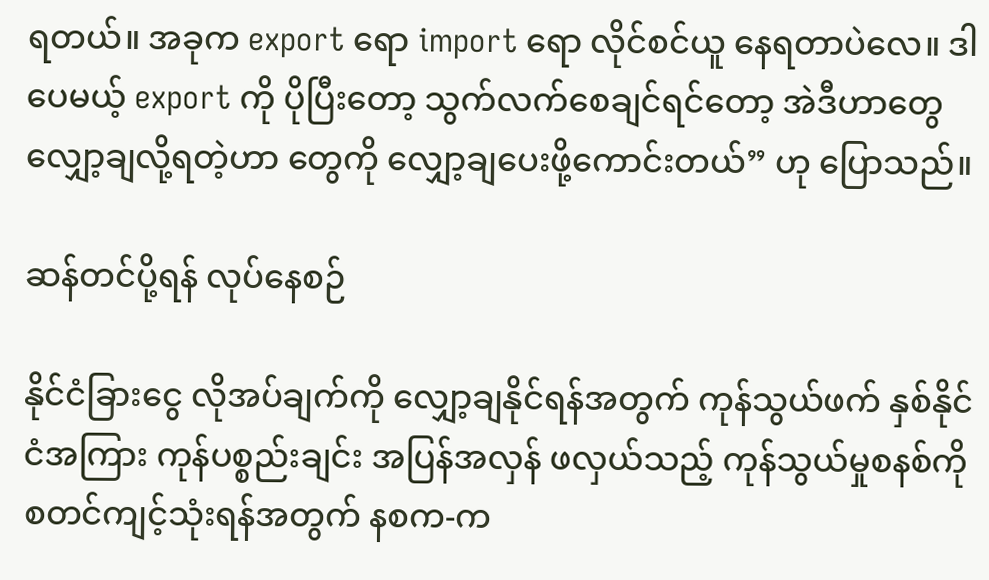ရတယ်။ အခုက export ရော import ရော လိုင်စင်ယူ နေရတာပဲလေ။ ဒါပေမယ့် export ကို ပိုပြီးတော့ သွက်လက်စေချင်ရင်တော့ အဲဒီဟာတွေ လျှော့ချလို့ရတဲ့ဟာ တွေကို လျှော့ချပေးဖို့ကောင်းတယ်” ဟု ပြောသည်။

ဆန်တင်ပို့ရန် လုပ်နေစဉ်

နိုင်ငံခြားငွေ လိုအပ်ချက်ကို လျှော့ချနိုင်ရန်အတွက် ကုန်သွယ်ဖက် နှစ်နိုင်ငံအကြား ကုန်ပစ္စည်းချင်း အပြန်အလှန် ဖလှယ်သည့် ကုန်သွယ်မှုစနစ်ကို စတင်ကျင့်သုံးရန်အတွက် နစက-က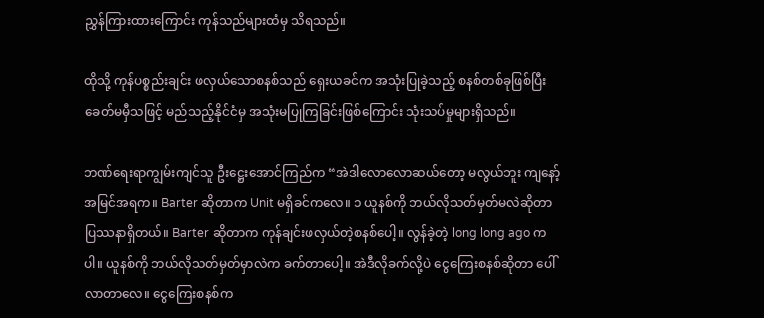ညွှန်ကြားထားကြောင်း ကုန်သည်များထံမှ သိရသည်။

ထိုသို့ ကုန်ပစ္စည်းချင်း ဖလှယ်သောစနစ်သည် ရှေးယခင်က အသုံးပြုခဲ့သည့် စနစ်တစ်ခုဖြစ်ပြီး ခေတ်မမှီသဖြင့် မည်သည့်နိုင်ငံမှ အသုံးမပြုကြခြင်းဖြစ်ကြောင်း သုံးသပ်မှုများရှိသည်။

ဘဏ်ရေးရာကျွမ်းကျင်သူ ဦးဋ္ဌေးအောင်ကြည်က “အဲဒါလောလောဆယ်တော့ မလွယ်ဘူး ကျနော့်အမြင်အရက။ Barter ဆိုတာက Unit မရှိခင်ကလေ။ ၁ ယူနစ်ကို ဘယ်လိုသတ်မှတ်မလဲဆိုတာ ပြဿနာရှိတယ်။ Barter ဆိုတာက ကုန်ချင်းဖလှယ်တဲ့စနစ်ပေါ့။ လွန်ခဲ့တဲ့ long long ago ကပါ။ ယူနစ်ကို ဘယ်လိုသတ်မှတ်မှာလဲက ခက်တာပေါ့။ အဲဒီလိုခက်လို့ပဲ ငွေကြေးစနစ်ဆိုတာ ပေါ်လာတာလေ။ ငွေကြေးစနစ်က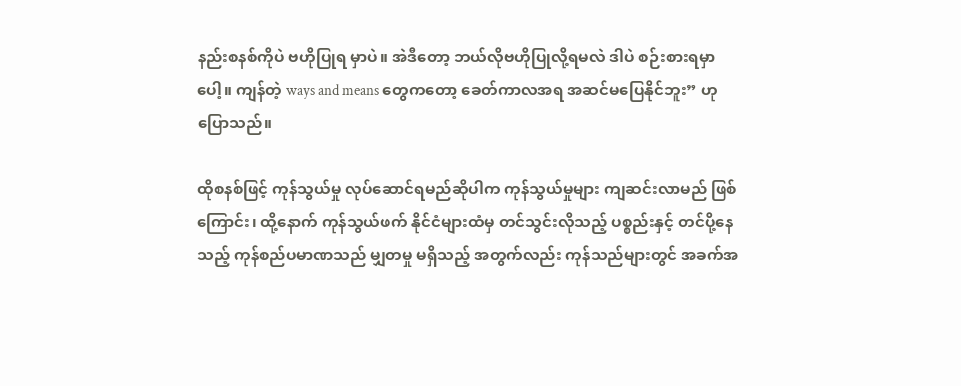နည်းစနစ်ကိုပဲ ဗဟိုပြုရ မှာပဲ။ အဲဒီတော့ ဘယ်လိုဗဟိုပြုလို့ရမလဲ ဒါပဲ စဉ်းစားရမှာပေါ့။ ကျန်တဲ့ ways and means တွေကတော့ ခေတ်ကာလအရ အဆင်မပြေနိုင်ဘူး” ဟု ပြောသည်။

ထိုစနစ်ဖြင့် ကုန်သွယ်မှု လုပ်ဆောင်ရမည်ဆိုပါက ကုန်သွယ်မှုများ ကျဆင်းလာမည် ဖြစ်ကြောင်း၊ ထို့နောက် ကုန်သွယ်ဖက် နိုင်ငံများထံမှ တင်သွင်းလိုသည့် ပစ္စည်းနှင့် တင်ပို့နေသည့် ကုန်စည်ပမာဏသည် မျှတမှု မရှိသည့် အတွက်လည်း ကုန်သည်များတွင် အခက်အ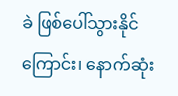ခဲ ဖြစ်ပေါ်သွားနိုင်ကြောင်း၊ နောက်ဆုံး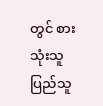တွင် စားသုံးသူ ပြည်သူ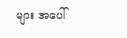များ အပေါ်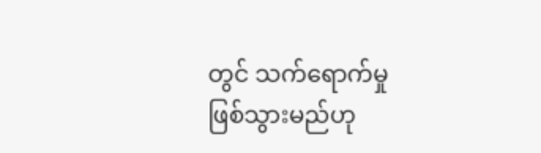တွင် သက်ရောက်မှု ဖြစ်သွားမည်ဟု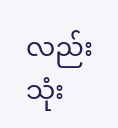လည်း သုံး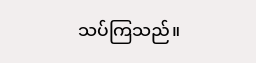သပ်ကြသည်။